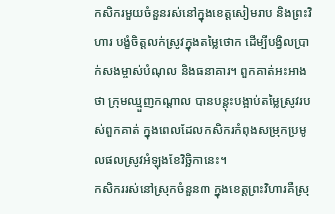កសិករមួយចំនួនរស់នៅក្នុងខេត្តសៀមរាប និងព្រះវិហារ បង្ខំចិត្តលក់ស្រូវក្នុងតម្លៃថោក ដើម្បីបង្វិលប្រាក់សងម្ចាស់បំណុល និងធនាគារ។ ពួកគាត់អះអាងថា ក្រុមឈ្មួញកណ្ដាល បានបន្តុះបង្អាប់តម្លៃស្រូវរបស់ពួកគាត់ ក្នុងពេលដែលកសិករកំពុងសម្រុកប្រមូលផលស្រូវអំឡុងខែវិច្ឆិកានេះ។
កសិកររស់នៅស្រុកចំនួន៣ ក្នុងខេត្តព្រះវិហារគឺស្រុ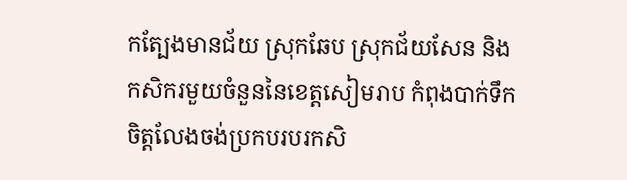កត្បែងមានជ័យ ស្រុកឆែប ស្រុកជ័យសែន និងកសិករមួយចំនួននៃខេត្តសៀមរាប កំពុងបាក់ទឹកចិត្តលែងចង់ប្រកបរបរកសិ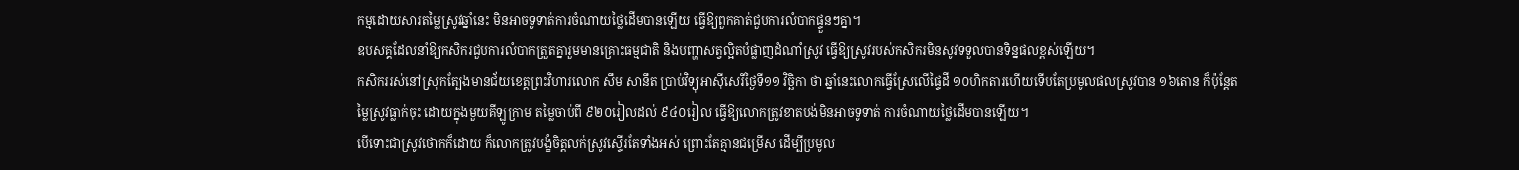កម្មដោយសារតម្លៃស្រូវឆ្នាំនេះ មិនអាចទូទាត់ការចំណាយថ្លៃដើមបានឡើយ ធ្វើឱ្យពួកគាត់ជួបការលំបាកផ្ទួនៗគ្នា។
ឧបសគ្គដែលនាំឱ្យកសិករជួបការលំបាកត្រួតគ្នារួមមានគ្រោះធម្មជាតិ និងបញ្ហាសត្វល្អិតបំផ្លាញដំណាំស្រូវ ធ្វើឱ្យស្រូវរបស់កសិករមិនសូវទទួលបានទិន្នផលខ្ពស់ឡើយ។
កសិកររស់នៅស្រុកត្បែងមានជ័យខេត្តព្រះវិហារលោក សឹម សានឹត ប្រាប់វិទ្យុអាស៊ីសេរីថ្ងៃទី១១ វិច្ឆិកា ថា ឆ្នាំនេះលោកធ្វើស្រែលើផ្ទៃដី ១០ហិកតារហើយទើបតែប្រមូលផលស្រូវបាន ១៦តោន ក៏ប៉ុន្តែតម្លៃស្រូវធ្លាក់ចុះ ដោយក្នុងមួយគីឡូក្រាម តម្លៃចាប់ពី ៩២០រៀលដល់ ៩៤០រៀល ធ្វើឱ្យលោកត្រូវខាតបង់មិនអាចទូទាត់ ការចំណាយថ្លៃដើមបានឡើយ។
បើទោះជាស្រូវថោកក៏ដោយ ក៏លោកត្រូវបង្ខំចិត្តលក់ស្រូវស្ទើរតែទាំងអស់ ព្រោះតែគ្មានជម្រើស ដើម្បីប្រមូល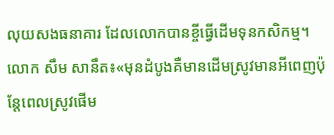លុយសងធនាគារ ដែលលោកបានខ្ចីធ្វើដើមទុនកសិកម្ម។
លោក សឹម សានឹត៖«មុនដំបូងគឺមានដើមស្រូវមានអីពេញប៉ុន្តែពេលស្រូវផើម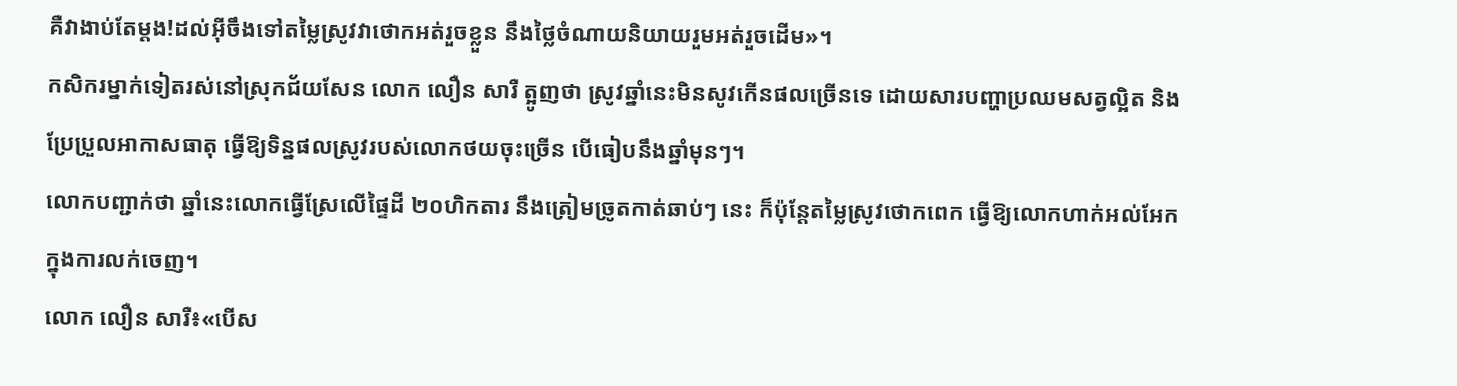គឺវាងាប់តែម្ដង!ដល់អ៊ីចឹងទៅតម្លៃស្រូវវាថោកអត់រួចខ្លួន នឹងថ្លៃចំណាយនិយាយរួមអត់រួចដើម»។
កសិករម្នាក់ទៀតរស់នៅស្រុកជ័យសែន លោក លឿន សារឺ ត្អូញថា ស្រូវឆ្នាំនេះមិនសូវកើនផលច្រើនទេ ដោយសារបញ្ហាប្រឈមសត្វល្អិត និងប្រែប្រួលអាកាសធាតុ ធ្វើឱ្យទិន្នផលស្រូវរបស់លោកថយចុះច្រើន បើធៀបនឹងឆ្នាំមុនៗ។
លោកបញ្ជាក់ថា ឆ្នាំនេះលោកធ្វើស្រែលើផ្ទៃដី ២០ហិកតារ នឹងត្រៀមច្រូតកាត់ឆាប់ៗ នេះ ក៏ប៉ុន្តែតម្លៃស្រូវថោកពេក ធ្វើឱ្យលោកហាក់អល់អែកក្នុងការលក់ចេញ។
លោក លឿន សារឺ៖«បើស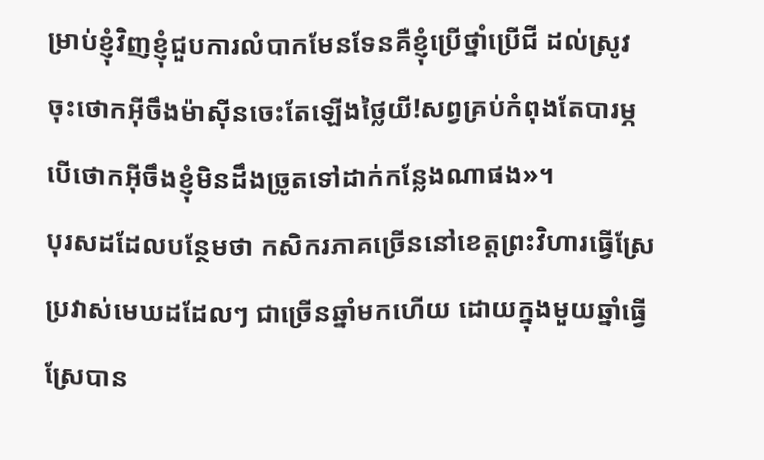ម្រាប់ខ្ញុំវិញខ្ញុំជួបការលំបាកមែនទែនគឺខ្ញុំប្រើថ្នាំប្រើជី ដល់ស្រូវចុះថោកអ៊ីចឹងម៉ាស៊ីនចេះតែឡើងថ្លៃយី!សព្វគ្រប់កំពុងតែបារម្ភបើថោកអ៊ីចឹងខ្ញុំមិនដឹងច្រូតទៅដាក់កន្លែងណាផង»។
បុរសដដែលបន្ថែមថា កសិករភាគច្រើននៅខេត្តព្រះវិហារធ្វើស្រែប្រវាស់មេឃដដែលៗ ជាច្រើនឆ្នាំមកហើយ ដោយក្នុងមួយឆ្នាំធ្វើស្រែបាន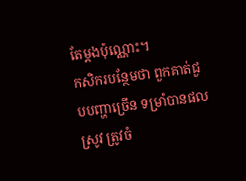តែម្តងប៉ុណ្ណោះ។
កសិករបន្ថែមថា ពួកគាត់ជួបបញ្ហាច្រើន ទម្រាំបានផលស្រូវ ត្រូវចំ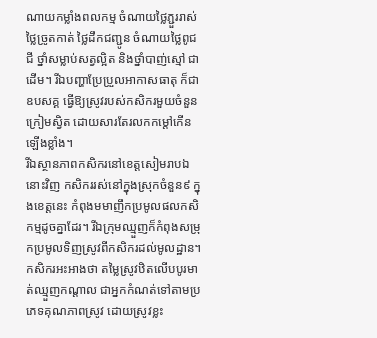ណាយកម្លាំងពលកម្ម ចំណាយថ្លៃភ្ជួររាស់ ថ្លៃច្រូតកាត់ ថ្លៃដឹកជញ្ជូន ចំណាយថ្លៃពូជ ជី ថ្នាំសម្លាប់សត្វល្អិត និងថ្នាំបាញ់ស្មៅ ជាដើម។ រីឯបញ្ហាប្រែប្រួលអាកាសធាតុ ក៏ជាឧបសគ្គ ធ្វើឱ្យស្រូវរបស់កសិករមួយចំនួនក្រៀមស្វិត ដោយសារតែរលកកម្តៅកើនឡើងខ្លាំង។
រីឯស្ថានភាពកសិករនៅខេត្តសៀមរាបឯនោះវិញ កសិកររស់នៅក្នុងស្រុកចំនួន៩ ក្នុងខេត្តនេះ កំពុងមមាញឹកប្រមូលផលកសិកម្មដូចគ្នាដែរ។ រីឯក្រុមឈ្មួញក៏កំពុងសម្រុកប្រមូលទិញស្រូវពីកសិករដល់មូលដ្ឋាន។ កសិករអះអាងថា តម្លៃស្រូវឋិតលើបបូរមាត់ឈ្មួញកណ្តាល ជាអ្នកកំណត់ទៅតាមប្រភេទគុណភាពស្រូវ ដោយស្រូវខ្លះ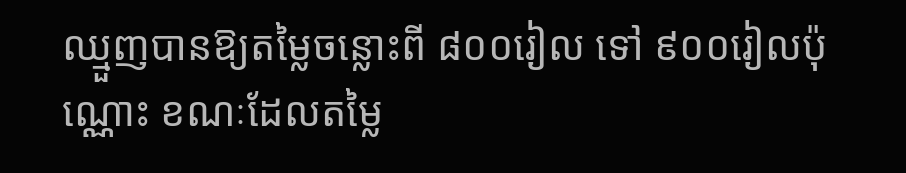ឈ្មួញបានឱ្យតម្លៃចន្លោះពី ៨០០រៀល ទៅ ៩០០រៀលប៉ុណ្ណោះ ខណៈដែលតម្លៃ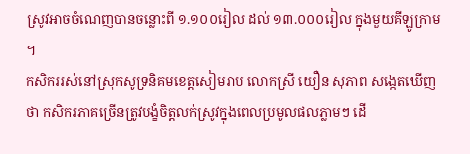ស្រូវអាចចំណេញបានចន្លោះពី ១.១០០រៀល ដល់ ១៣.០០០រៀល ក្នុងមួយគីឡូក្រាម ។
កសិកររស់នៅស្រុកសូទ្រនិគមខេត្តសៀមរាប លោកស្រី យឿន សុភាព សង្កេតឃើញថា កសិករភាគច្រើនត្រូវបង្ខំចិត្តលក់ស្រូវក្នុងពេលប្រមូលផលភ្លាមៗ ដើ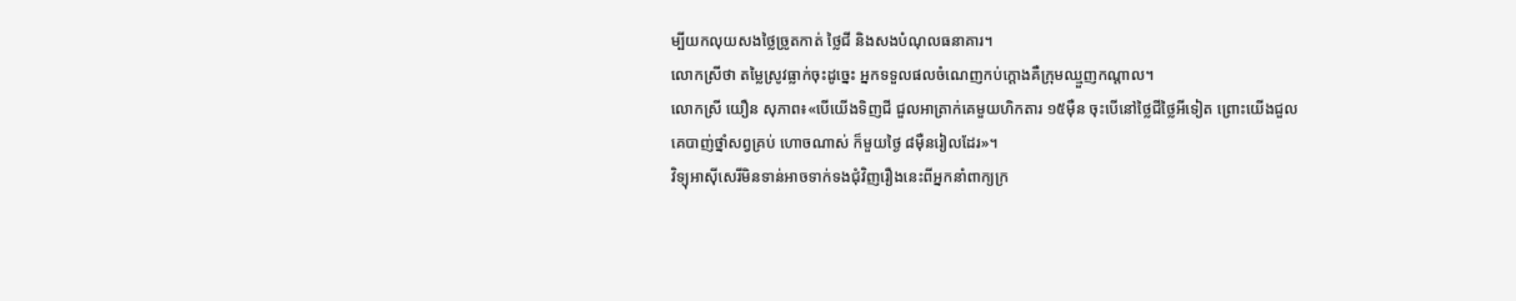ម្បីយកលុយសងថ្លៃច្រូតកាត់ ថ្លៃជី និងសងបំណុលធនាគារ។
លោកស្រីថា តម្លៃស្រូវធ្លាក់ចុះដូច្នេះ អ្នកទទួលផលចំណេញកប់ក្ដោងគឺក្រុមឈ្មួញកណ្តាល។
លោកស្រី យឿន សុភាព៖«បើយើងទិញជី ជួលអាត្រាក់គេមួយហិកតារ ១៥ម៉ឺន ចុះបើនៅថ្លៃជីថ្លៃអីទៀត ព្រោះយើងជួលគេបាញ់ថ្នាំសព្វគ្រប់ ហោចណាស់ ក៏មួយថ្ងៃ ៨ម៉ឺនរៀលដែរ»។
វិទ្យុអាស៊ីសេរីមិនទាន់អាចទាក់ទងជុំវិញរឿងនេះពីអ្នកនាំពាក្យក្រ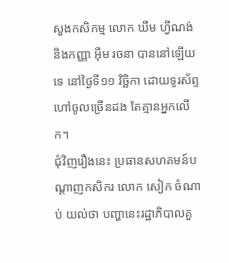សួងកសិកម្ម លោក ឃឹម ហ្វីណង់ និងកញ្ញា អ៊ឹម រចនា បាននៅឡើយទេ នៅថ្ងៃទី១១ វិច្ឆិកា ដោយទូរស័ព្ទហៅចូលច្រើនដង តែគ្មានអ្នកលើក។
ជុំវិញរឿងនេះ ប្រធានសហគមន៍បណ្ដាញកសិករ លោក សៀក ចំណាប់ យល់ថា បញ្ហានេះរដ្ឋាភិបាលគួ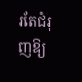រតែជំរុញឱ្យ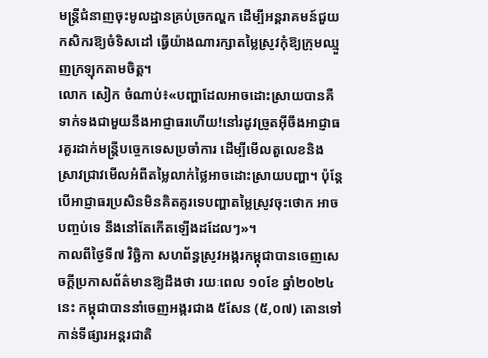មន្ត្រីជំនាញចុះមូលដ្ឋានគ្រប់ច្រកល្ហក ដើម្បីអន្តរាគមន៍ជួយកសិករឱ្យចំទិសដៅ ធ្វើយ៉ាងណារក្សាតម្លៃស្រូវកុំឱ្យក្រុមឈ្មួញក្រឡុកតាមចិត្ត។
លោក សៀក ចំណាប់៖«បញ្ហាដែលអាចដោះស្រាយបានគឺទាក់ទងជាមួយនឹងអាជ្ញាធរហើយ!នៅរដូវច្រូតអ៊ីចឹងអាជ្ញាធរគួរដាក់មន្ត្រីបច្ចេកទេសប្រចាំការ ដើម្បីមើលតួលេខនិងស្រាវជ្រាវមើលអំពីតម្លៃលាក់ថ្លៃអាចដោះស្រាយបញ្ហា។ ប៉ុន្តែបើអាជ្ញាធរប្រសិនមិនគិតគូរទេបញ្ហាតម្លៃស្រូវចុះថោក អាចបញ្ចប់ទេ នឹងនៅតែកើតឡើងដដែលៗ»។
កាលពីថ្ងៃទី៧ វិច្ឆិកា សហព័ន្ធស្រូវអង្ករកម្ពុជាបានចេញសេចក្ដីប្រកាសព័ត៌មានឱ្យដឹងថា រយៈពេល ១០ខែ ឆ្នាំ២០២៤នេះ កម្ពុជាបាននាំចេញអង្ករជាង ៥សែន (៥,០៧) តោនទៅកាន់ទីផ្សារអន្តរជាតិ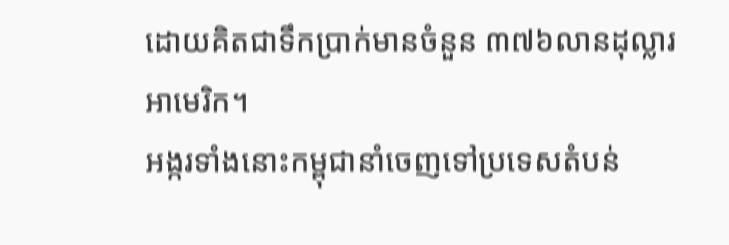ដោយគិតជាទឹកប្រាក់មានចំនួន ៣៧៦លានដុល្លារអាមេរិក។
អង្ករទាំងនោះកម្ពុជានាំចេញទៅប្រទេសតំបន់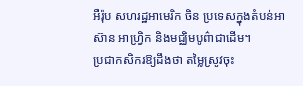អឺរ៉ុប សហរដ្ឋអាមេរិក ចិន ប្រទេសក្នុងតំបន់អាស៊ាន អាហ្វ្រិក និងមជ្ឈិមបូព៌ាជាដើម។
ប្រជាកសិករឱ្យដឹងថា តម្លៃស្រូវចុះ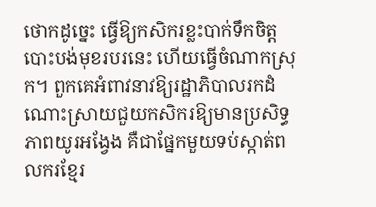ថោកដូច្នេះ ធ្វើឱ្យកសិករខ្លះបាក់ទឹកចិត្តបោះបង់មុខរបរនេះ ហើយធ្វើចំណាកស្រុក។ ពួកគេអំពាវនាវឱ្យរដ្ឋាភិបាលរកដំណោះស្រាយជួយកសិករឱ្យមានប្រសិទ្ធភាពយូរអង្វែង គឺជាផ្នែកមួយទប់ស្កាត់ពលករខ្មែរ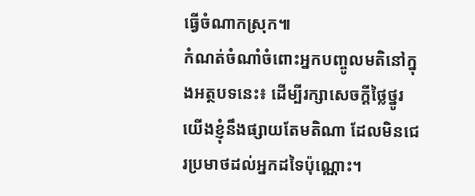ធ្វើចំណាកស្រុក៕
កំណត់ចំណាំចំពោះអ្នកបញ្ចូលមតិនៅក្នុងអត្ថបទនេះ៖ ដើម្បីរក្សាសេចក្ដីថ្លៃថ្នូរ យើងខ្ញុំនឹងផ្សាយតែមតិណា ដែលមិនជេរប្រមាថដល់អ្នកដទៃប៉ុណ្ណោះ។